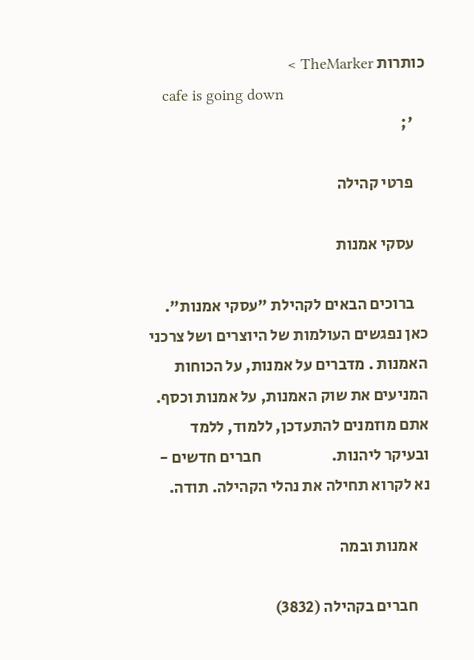כותרות TheMarker >
    cafe is going down
    ';

    פרטי קהילה

    עסקי אמנות

    ברוכים הבאים לקהילת "עסקי אמנות".   כאן נפגשים העולמות של היוצרים ושל צרכני האמנות . מדברים על אמנות, על הכוחות המניעים את שוק האמנות, על אמנות וכסף.   אתם מוזמנים להתעדכן, ללמוד, ללמד ובעיקר ליהנות.                      חברים חדשים - נא לקרוא תחילה את נהלי הקהילה. תודה.

    אמנות ובמה

    חברים בקהילה (3832)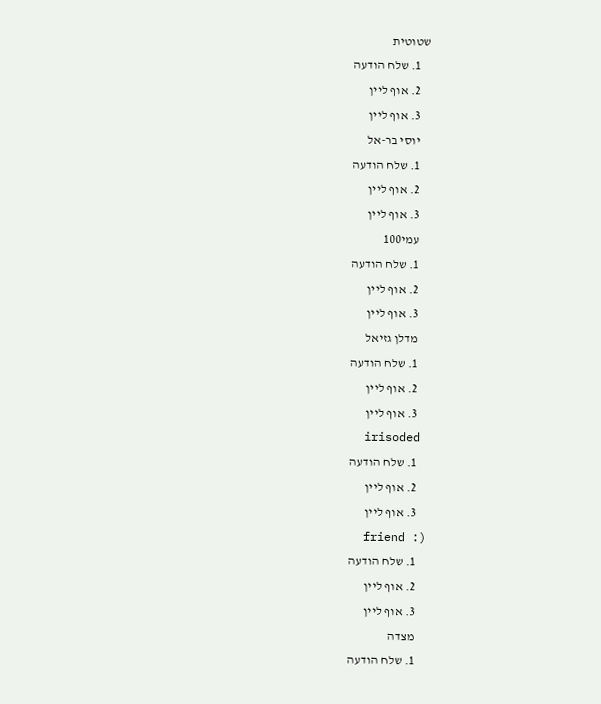שטוטית
    1. שלח הודעה
    2. אוף ליין
    3. אוף ליין
    יוסי בר-אל
    1. שלח הודעה
    2. אוף ליין
    3. אוף ליין
    עמי100
    1. שלח הודעה
    2. אוף ליין
    3. אוף ליין
    מדלן גזיאל
    1. שלח הודעה
    2. אוף ליין
    3. אוף ליין
    irisoded
    1. שלח הודעה
    2. אוף ליין
    3. אוף ליין
    friend :)
    1. שלח הודעה
    2. אוף ליין
    3. אוף ליין
    מצדה
    1. שלח הודעה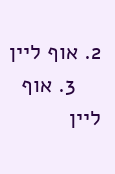2. אוף ליין
    3. אוף ליין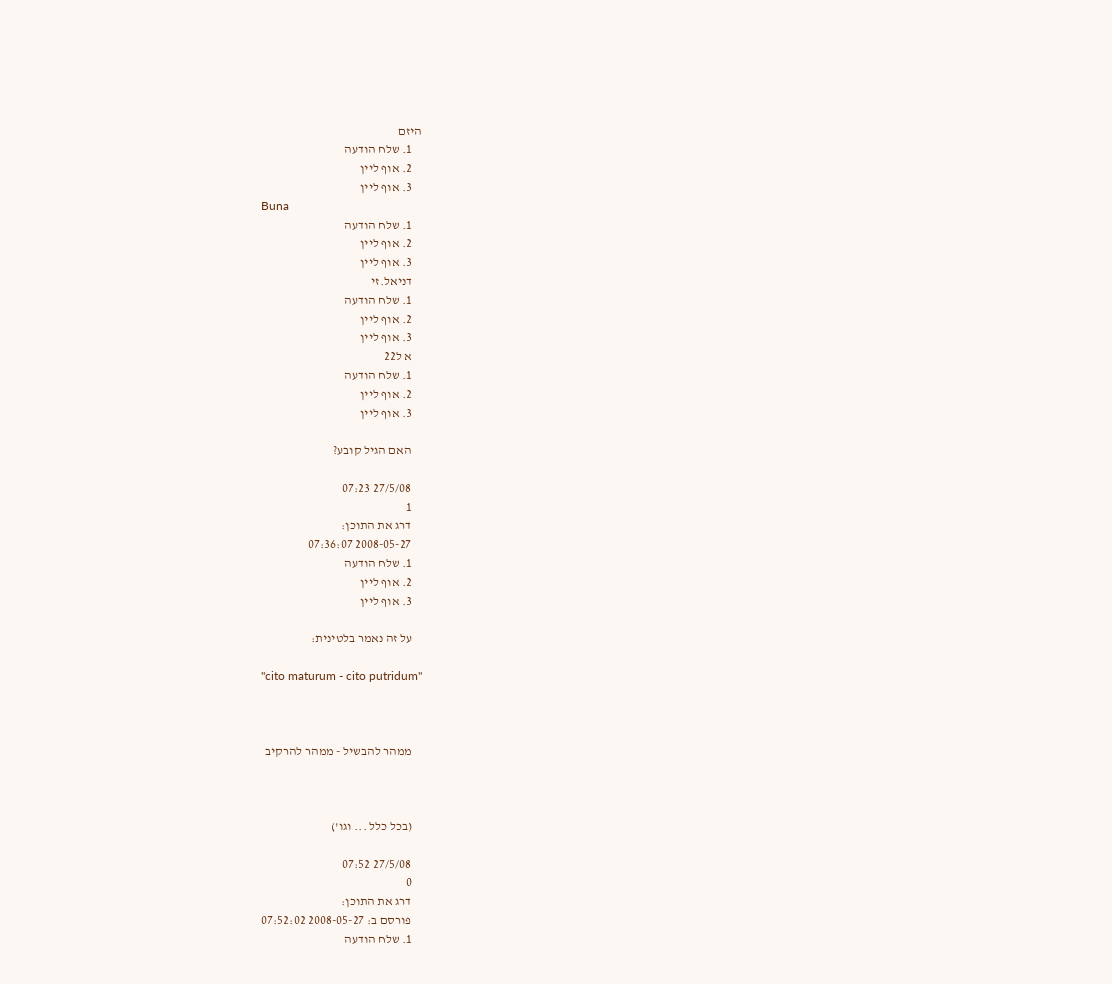היזם
    1. שלח הודעה
    2. אוף ליין
    3. אוף ליין
    Buna
    1. שלח הודעה
    2. אוף ליין
    3. אוף ליין
    דניאל.זי
    1. שלח הודעה
    2. אוף ליין
    3. אוף ליין
    א ל22
    1. שלח הודעה
    2. אוף ליין
    3. אוף ליין

    האם הגיל קובע?

    27/5/08 07:23
    1
    דרג את התוכן:
    2008-05-27 07:36:07
    1. שלח הודעה
    2. אוף ליין
    3. אוף ליין

    על זה נאמר בלטינית:

    "cito maturum - cito putridum"



    ממהר להבשיל - ממהר להרקיב



    (בכל כלל ... וגו')

    27/5/08 07:52
    0
    דרג את התוכן:
    פורסם ב: 2008-05-27 07:52:02
    1. שלח הודעה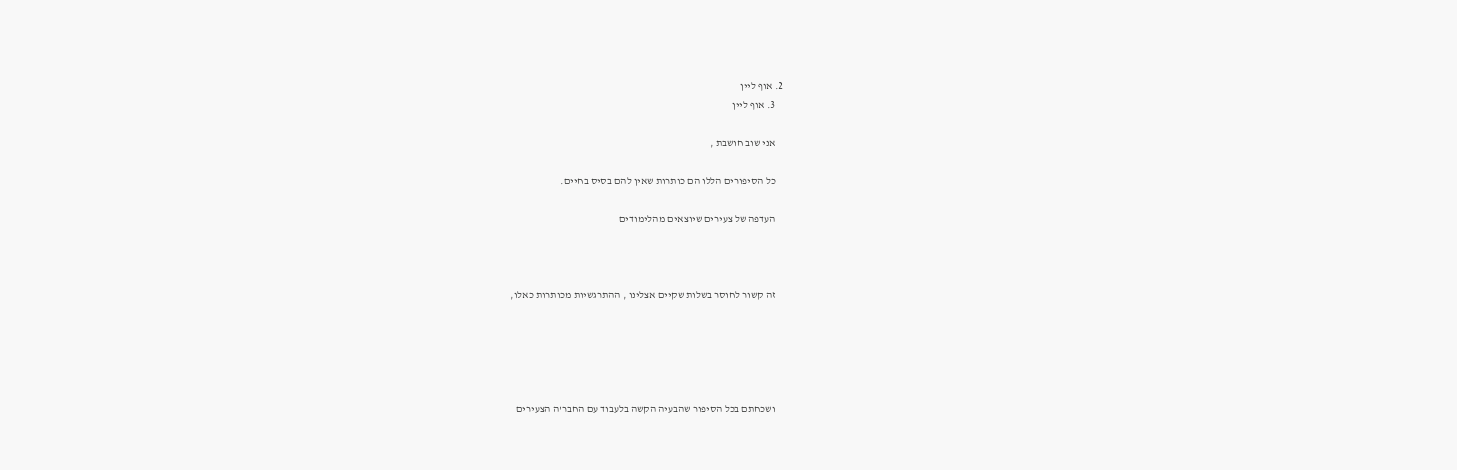2. אוף ליין
    3. אוף ליין

    אני שוב חושבת ,

    כל הסיפורים הללו הם כותרות שאין להם בסיס בחיים.

    העדפה של צעירים שיוצאים מהלימודים



    זה קשור לחוסר בשלות שקיים אצלינו , ההתרגשיות מכותרות כאלו,





    ושכחתם בכל הסיפור שהבעיה הקשה בלעבוד עם החבר'ה הצעירים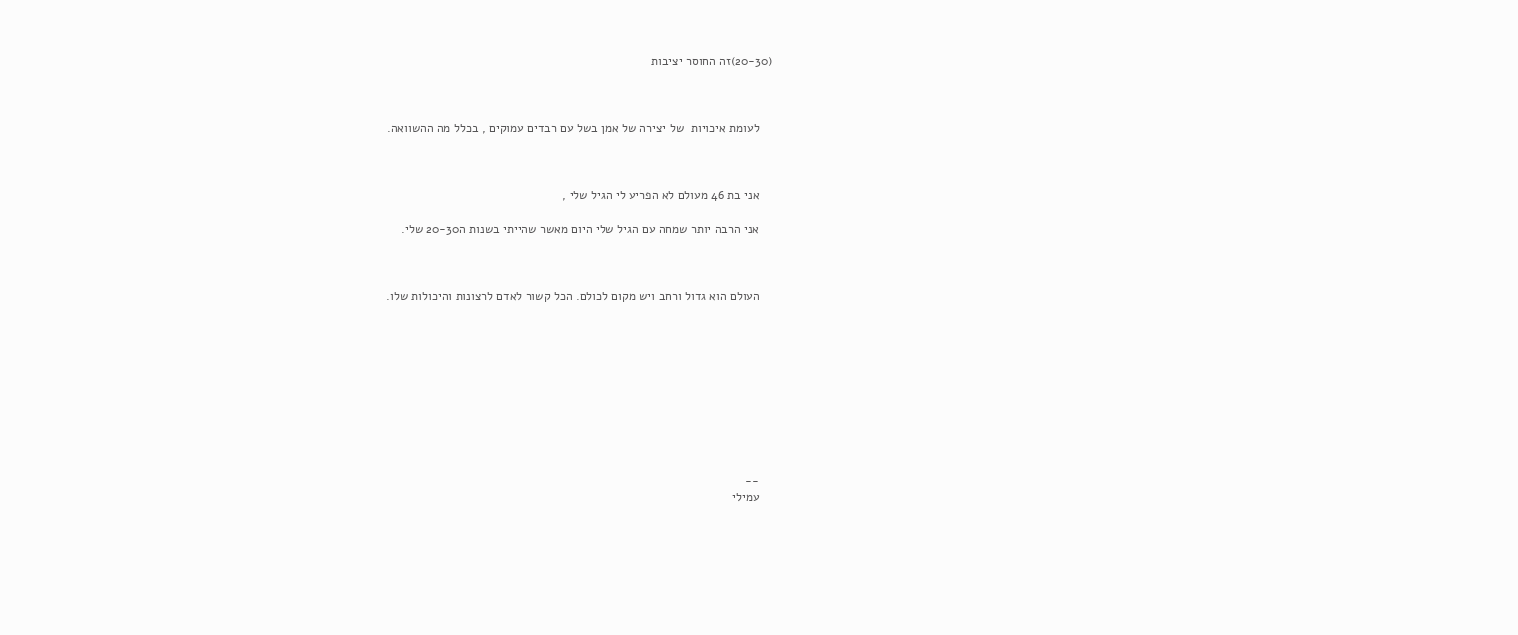(20-30)זה החוסר יציבות



    לעומת איכויות  של יצירה של אמן בשל עם רבדים עמוקים , בכלל מה ההשוואה.



    אני בת 46 מעולם לא הפריע לי הגיל שלי ,

    אני הרבה יותר שמחה עם הגיל שלי היום מאשר שהייתי בשנות ה20-30 שלי.



    העולם הוא גדול ורחב ויש מקום לכולם. הכל קשור לאדם לרצונות והיכולות שלו.










    --
    עמילי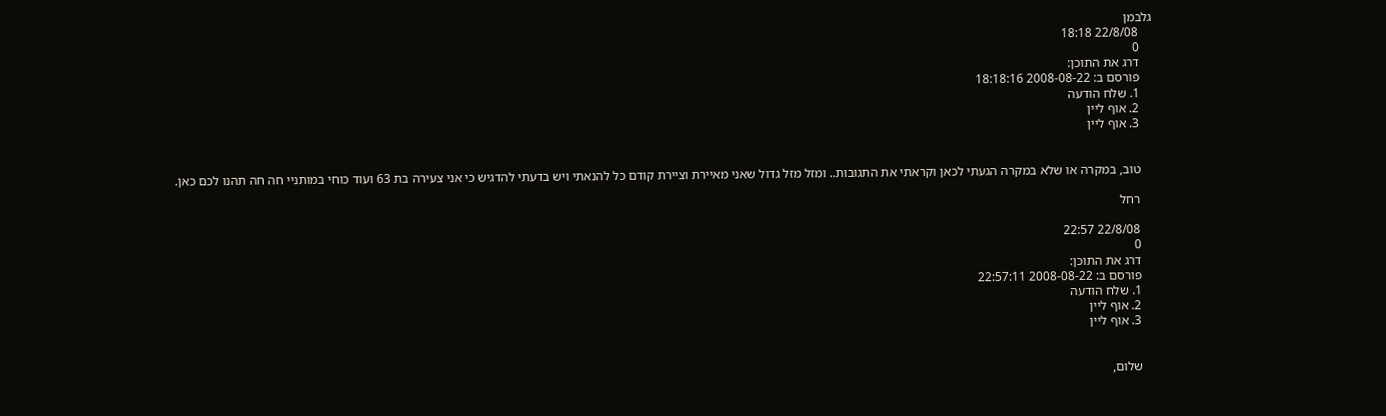גלבמן
    22/8/08 18:18
    0
    דרג את התוכן:
    פורסם ב: 2008-08-22 18:18:16
    1. שלח הודעה
    2. אוף ליין
    3. אוף ליין


    טוב, במקרה או שלא במקרה הגעתי לכאן וקראתי את התגובות.. ומזל מזל גדול שאני מאיירת וציירת קודם כל להנאתי ויש בדעתי להדגיש כי אני צעירה בת 63 ועוד כוחי במותניי חה חה תהנו לכם כאן.

    רחל

    22/8/08 22:57
    0
    דרג את התוכן:
    פורסם ב: 2008-08-22 22:57:11
    1. שלח הודעה
    2. אוף ליין
    3. אוף ליין


    שלום,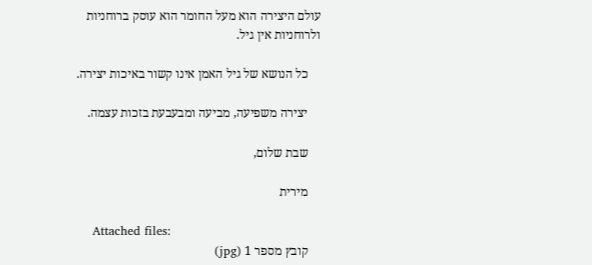עולם היצירה הוא מעל החומר הוא עוסק ברוחניות ולרוחניות אין גיל.

    כל הנושא של גיל האמן אינו קשור באיכות יצירה.

    יצירה משפיעה, מביעה ומבעבעת בזכות עצמה.

    שבת שלום,

    מירית

    Attached files:
    קובץ מספר 1 (jpg)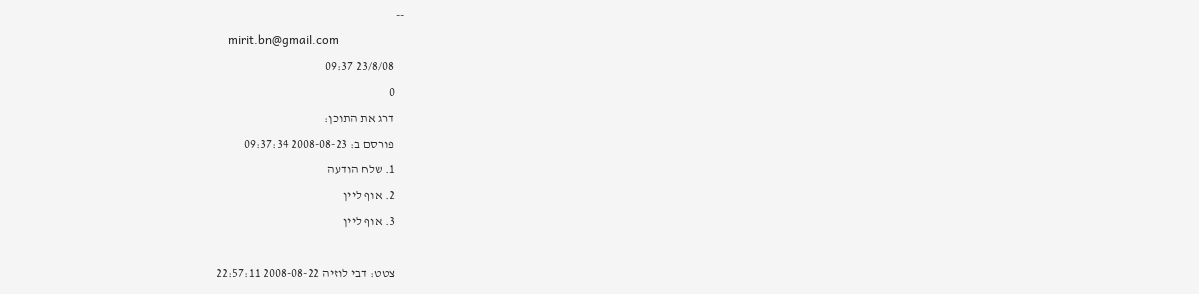--
    mirit.bn@gmail.com
    23/8/08 09:37
    0
    דרג את התוכן:
    פורסם ב: 2008-08-23 09:37:34
    1. שלח הודעה
    2. אוף ליין
    3. אוף ליין

    צטט: דבי לוזיה 2008-08-22 22:57:11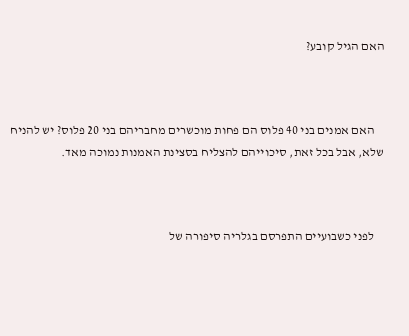האם הגיל קובע?



    האם אמנים בני 40 פלוס הם פחות מוכשרים מחבריהם בני 20 פלוס? יש להניח שלא, אבל בכל זאת, סיכוייהם להצליח בסצינת האמנות נמוכה מאד.



    לפני כשבועיים התפרסם בגלריה סיפורה של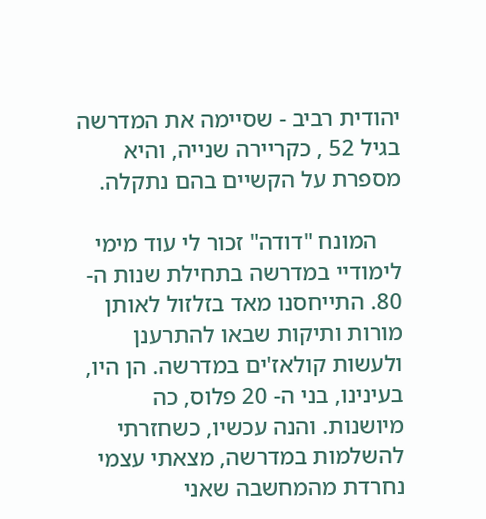יהודית רביב - שסיימה את המדרשה בגיל 52 , כקריירה שנייה, והיא מספרת על הקשיים בהם נתקלה.

    המונח "דודה" זכור לי עוד מימי לימודיי במדרשה בתחילת שנות ה- 80. התייחסנו מאד בזלזול לאותן מורות ותיקות שבאו להתרענן ולעשות קולאז'ים במדרשה. הן היו, בעינינו, בני ה- 20 פלוס, כה מיושנות. והנה עכשיו, כשחזרתי להשלמות במדרשה, מצאתי עצמי נחרדת מהמחשבה שאני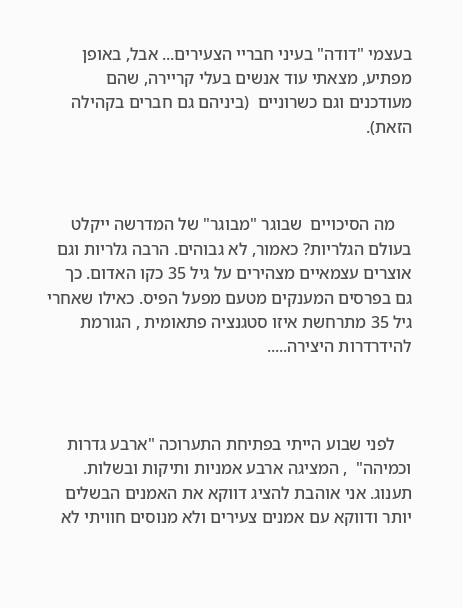בעצמי "דודה" בעיני חבריי הצעירים... אבל, באופן מפתיע, מצאתי עוד אנשים בעלי קריירה, שהם מעודכנים וגם כשרוניים  (ביניהם גם חברים בקהילה הזאת).



    מה הסיכויים  שבוגר "מבוגר" של המדרשה ייקלט בעולם הגלריות? כאמור, לא גבוהים. הרבה גלריות וגם אוצרים עצמאיים מצהירים על גיל 35 כקו האדום. כך גם בפרסים המענקים מטעם מפעל הפיס. כאילו שאחרי גיל 35 מתרחשת איזו סטגנציה פתאומית , הגורמת להידרדרות היצירה.....



    לפני שבוע הייתי בפתיחת התערוכה "ארבע גדרות וכמיהה"  , המציגה ארבע אמניות ותיקות ובשלות. תענוג. אני אוהבת להציג דווקא את האמנים הבשלים יותר ודווקא עם אמנים צעירים ולא מנוסים חוויתי לא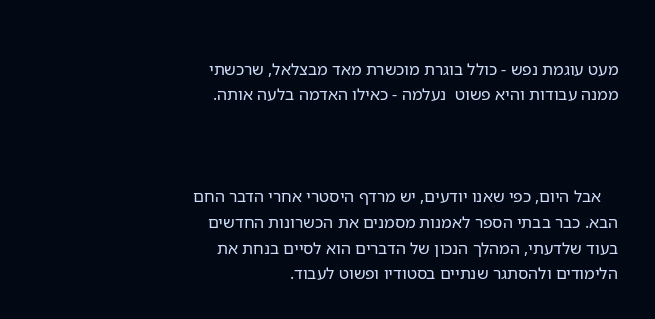מעט עוגמת נפש - כולל בוגרת מוכשרת מאד מבצלאל, שרכשתי ממנה עבודות והיא פשוט  נעלמה - כאילו האדמה בלעה אותה.



    אבל היום, כפי שאנו יודעים, יש מרדף היסטרי אחרי הדבר החם הבא. כבר בבתי הספר לאמנות מסמנים את הכשרונות החדשים בעוד שלדעתי, המהלך הנכון של הדברים הוא לסיים בנחת את הלימודים ולהסתגר שנתיים בסטודיו ופשוט לעבוד.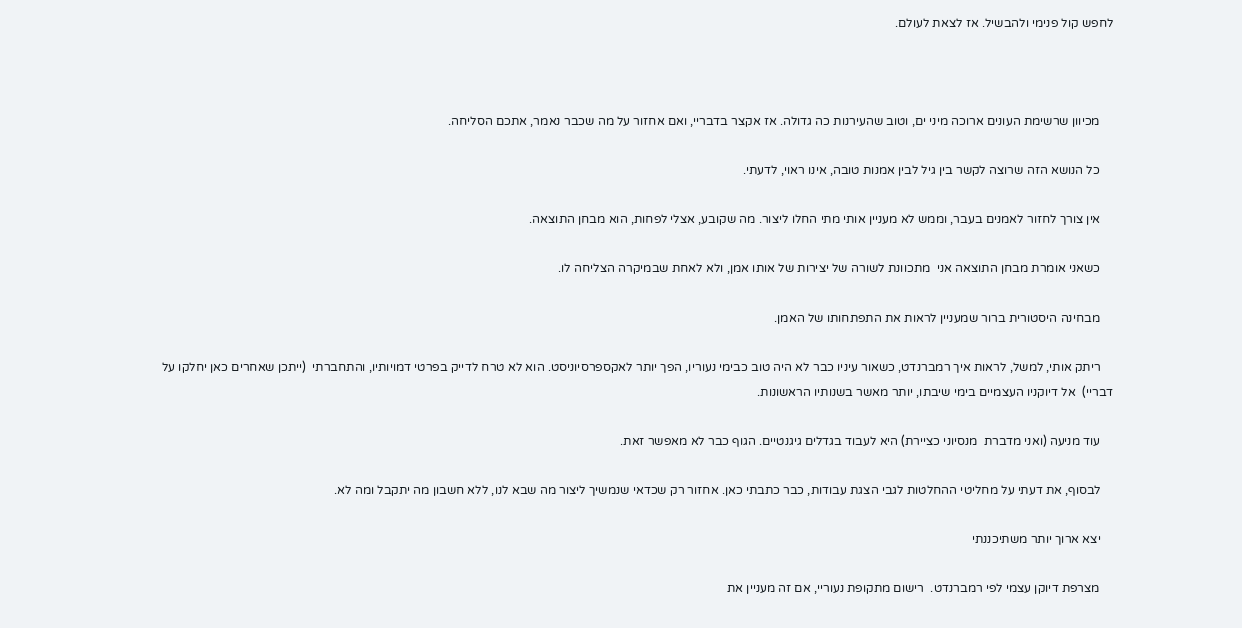לחפש קול פנימי ולהבשיל. אז לצאת לעולם.



    מכיוון שרשימת העונים ארוכה מיני ים, וטוב שהעירנות כה גדולה. אז אקצר בדבריי, ואם אחזור על מה שכבר נאמר, אתכם הסליחה.

    כל הנושא הזה שרוצה לקשר בין גיל לבין אמנות טובה, אינו ראוי, לדעתי.

    אין צורך לחזור לאמנים בעבר, וממש לא מעניין אותי מתי החלו ליצור. מה שקובע, אצלי לפחות, הוא מבחן התוצאה.

    כשאני אומרת מבחן התוצאה אני  מתכוונת לשורה של יצירות של אותו אמן, ולא לאחת שבמיקרה הצליחה לו.

    מבחינה היסטורית ברור שמעניין לראות את התפתחותו של האמן.

    ריתק אותי, למשל, לראות איך רמברנדט, כשאור עיניו כבר לא היה טוב כבימי נעוריו, הפך יותר לאקספרסיוניסט. הוא לא טרח לדייק בפרטי דמויותיו, והתחברתי  (ייתכן שאחרים כאן יחלקו על דבריי)  אל דיוקניו העצמיים בימי שיבתו, יותר מאשר בשנותיו הראשונות.

    עוד מניעה (ואני מדברת  מנסיוני כציירת) היא לעבוד בגדלים גיגנטיים. הגוף כבר לא מאפשר זאת.

    לבסוף, את דעתי על מחליטי ההחלטות לגבי הצגת עבודות, כבר כתבתי כאן. אחזור רק שכדאי שנמשיך ליצור מה שבא לנו, ללא חשבון מה יתקבל ומה לא.

    יצא ארוך יותר משתיכננתי

    מצרפת דיוקן עצמי לפי רמברנדט.  רישום מתקופת נעוריי, אם זה מעניין את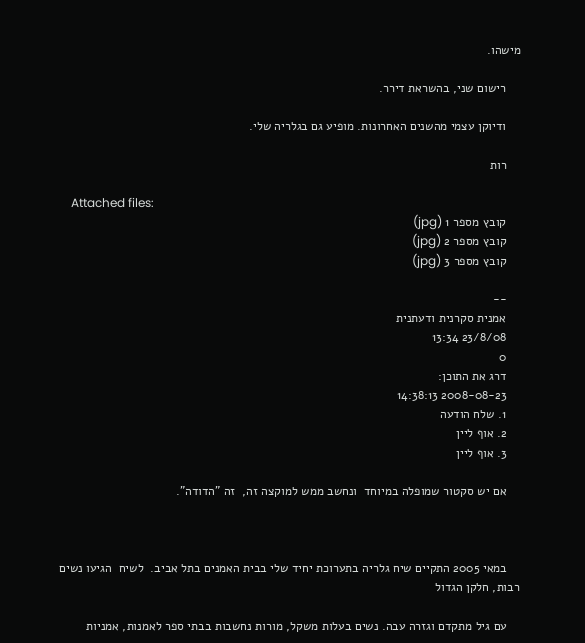מישהו.

    רישום שני, בהשראת דירר.

    ודיוקן עצמי מהשנים האחרונות. מופיע גם בגלריה שלי.

    רות

    Attached files:
    קובץ מספר 1 (jpg)
    קובץ מספר 2 (jpg)
    קובץ מספר 3 (jpg)

    --
    אמנית סקרנית ודעתנית
    23/8/08 13:34
    0
    דרג את התוכן:
    2008-08-23 14:38:13
    1. שלח הודעה
    2. אוף ליין
    3. אוף ליין

    אם יש סקטור שמופלה במיוחד  ונחשב ממש למוקצה זה,  זה "הדודה".



    במאי 2005 התקיים שיח גלריה בתערוכת יחיד שלי בבית האמנים בתל אביב.  לשיח  הגיעו נשים רבות, חלקן הגדול

    עם גיל מתקדם וגזרה עבה. נשים בעלות משקל, מורות נחשבות בבתי ספר לאמנות, אמניות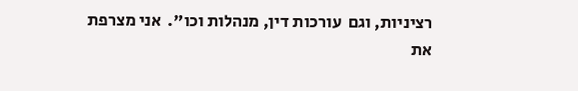רציניות, וגם  עורכות דין, מנהלות וכו".  אני מצרפת את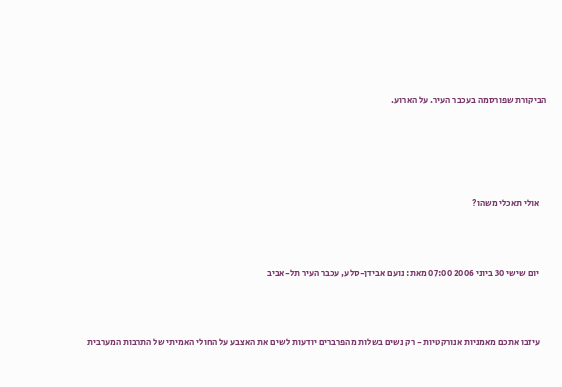הביקורת שפורסמה בעכבר העיר. על הארוע.





    אולי תאכלי משהו?



    יום שישי 30 ביוני 2006 07:00 מאת: נועם אבידן-סלע, עכבר העיר תל-אביב



    עיזבו אתכם מאמניות אנורקטיות - רק נשים בשלות מהפרברים יודעות לשים את האצבע על החולי האמיתי של התרבות המערבית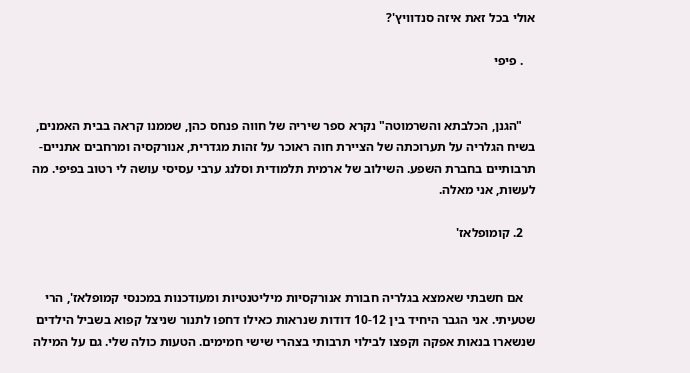אולי בכל זאת איזה סנדוויץ'?

    . פיפי


    "הגנן, הכלבתא והשרמוטה" נקרא ספר שיריה של חווה פנחס כהן, שממנו קראה בבית האמנים, בשיח הגלריה על תערוכתה של הציירת חוה ראוכר על זהות מגדרית, אנורקסיה ומרחבים אתניים-תרבותיים בחברת השפע. השילוב של ארמית תלמודית וסלנג ערבי עסיסי עושה לי רטוב בפיפי. מה לעשות, אני מאלה.

    2. קומופלאז'


    אם חשבתי שאמצא בגלריה חבורת אנורקסיות מיליטנטיות ומעודכנות במכנסי קמופלאז', הרי שטעיתי. אני הגבר היחיד בין 10-12 דודות שנראות כאילו דחפו לתנור שניצל קפוא בשביל הילדים שנשארו בנאות אפקה וקפצו לבילוי תרבותי בצהרי שישי חמימים. הטעות כולה שלי. גם על המילה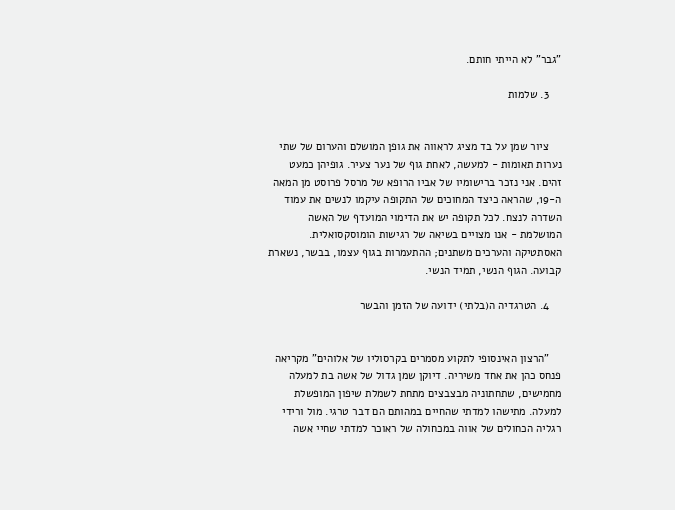"גבר" לא הייתי חותם.

    3. שלמות


    ציור שמן על בד מציג לראווה את גופן המושלם והערום של שתי נערות תאומות - למעשה, לאחת גוף של נער צעיר. גופיהן כמעט זהים. אני נזכר ברישומיו של אביו הרופא של מרסל פרוסט מן המאה ה-19, שהראה כיצד המחוכים של התקופה עיקמו לנשים את עמוד השדרה לנצח. לכל תקופה יש את הדימוי המועדף של האשה המושלמת - אנו מצויים בשיאה של רגישות הומוסקסואלית. האסתטיקה והערכים משתנים; ההתעמרות בגוף עצמו, בבשר, נשארת קבועה. הגוף הנשי, תמיד הנשי.

    4. הטרגדיה ה(בלתי) ידועה של הזמן והבשר


    "הרצון האינסופי לתקוע מסמרים בקרסוליו של אלוהים" מקריאה פנחס כהן את אחד משיריה. דיוקן שמן גדול של אשה בת למעלה מחמישים, שתחתוניה מבצבצים מתחת לשמלת שיפון המופשלת למעלה. מתישהו למדתי שהחיים במהותם הם דבר טרגי. מול ורידי רגליה הכחולים של אווה במכחולה של ראוכר למדתי שחיי אשה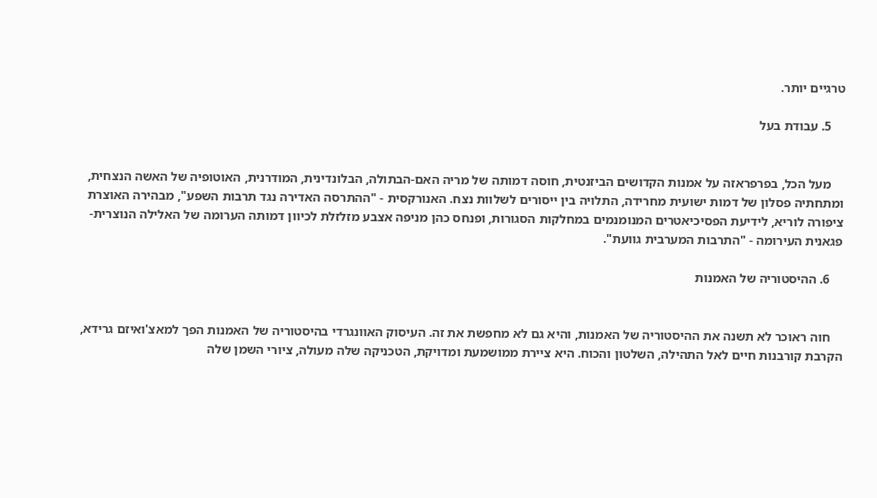טרגיים יותר.

    5. עבודת בעל


    מעל הכל, בפרפראזה על אמנות הקדושים הביזנטית, חוסה דמותה של מריה האם-הבתולה, הבלונדינית, המודרנית, האוטופיה של האשה הנצחית, ומתחתיה פסלון של דמות ישועית מחרידה, התלויה בין ייסורים לשלוות נצח. האנורקסית - "ההתרסה האדירה נגד תרבות השפע", מבהירה האוצרת ציפורה לוריא, לידיעת הפסיכיאטרים המנומנמים במחלקות הסגורות, ופנחס כהן מניפה אצבע מזלזלת לכיוון דמותה הערומה של האלילה הנוצרית-פגאנית העירומה - "התרבות המערבית גוועת".

    6. ההיסטוריה של האמנות


    חוה ראוכר לא תשנה את ההיסטוריה של האמנות, והיא גם לא מחפשת את זה. העיסוק האוונגרדי בהיסטוריה של האמנות הפך למאצ'ואיזם גרידא, הקרבת קורבנות חיים לאל התהילה, השלטון והכוח. היא ציירת ממושמעת ומדויקת, הטכניקה שלה מעולה, ציורי השמן שלה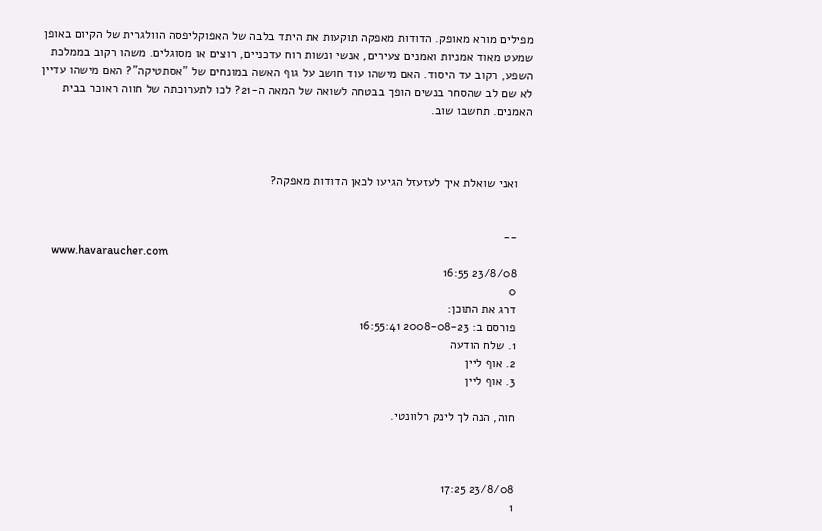מפילים מורא מאופק. הדודות מאפקה תוקעות את היתד בלבה של האפוקליפסה הוולגרית של הקיום באופן שמעט מאוד אמניות ואמנים צעירים, אנשי ונשות רוח עדכניים, רוצים או מסוגלים. משהו רקוב בממלכת השפע, רקוב עד היסוד. האם מישהו עוד חושב על גוף האשה במונחים של "אסתטיקה"? האם מישהו עדיין לא שם לב שהסחר בנשים הופך בבטחה לשואה של המאה ה-21? לכו לתערוכתה של חווה ראוכר בבית האמנים. תחשבו שוב.



    ואני שואלת איך לעזעזל הגיעו לכאן הדודות מאפקה?


    --
    www.havaraucher.com
    23/8/08 16:55
    0
    דרג את התוכן:
    פורסם ב: 2008-08-23 16:55:41
    1. שלח הודעה
    2. אוף ליין
    3. אוף ליין

    חוה, הנה לך לינק רלוונטי.



    23/8/08 17:25
    1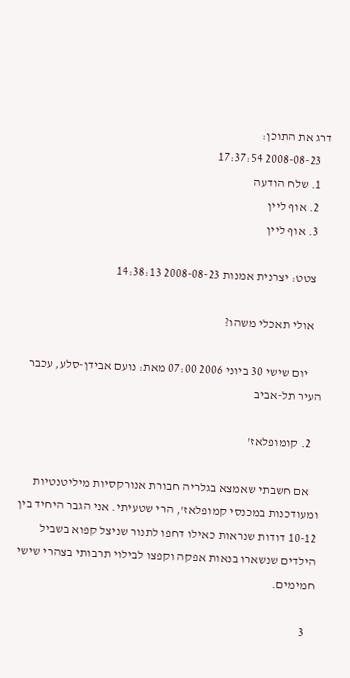דרג את התוכן:
    2008-08-23 17:37:54
    1. שלח הודעה
    2. אוף ליין
    3. אוף ליין

    צטט: יצרנית אמנות 2008-08-23 14:38:13

    אולי תאכלי משהו?

      יום שישי 30 ביוני 2006 07:00 מאת: נועם אבידן-סלע, עכבר העיר תל-אביב

    2. קומופלאז'

    אם חשבתי שאמצא בגלריה חבורת אנורקסיות מיליטנטיות ומעודכנות במכנסי קמופלאז', הרי שטעיתי. אני הגבר היחיד בין 10-12 דודות שנראות כאילו דחפו לתנור שניצל קפוא בשביל הילדים שנשארו בנאות אפקה וקפצו לבילוי תרבותי בצהרי שישי חמימים.

    3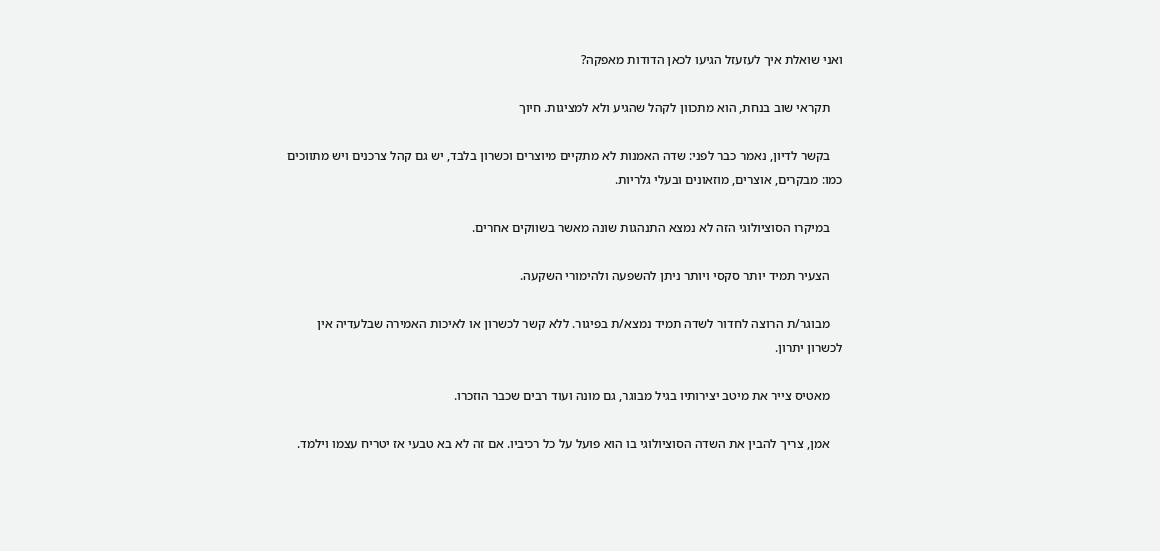ואני שואלת איך לעזעזל הגיעו לכאן הדודות מאפקה?

    תקראי שוב בנחת, הוא מתכוון לקהל שהגיע ולא למציגות. חיוך

    בקשר לדיון, נאמר כבר לפני: שדה האמנות לא מתקיים מיוצרים וכשרון בלבד, יש גם קהל צרכנים ויש מתווכים כמו: מבקרים, אוצרים, מוזאונים ובעלי גלריות.

    במיקרו הסוציולוגי הזה לא נמצא התנהגות שונה מאשר בשווקים אחרים.

    הצעיר תמיד יותר סקסי ויותר ניתן להשפעה ולהימורי השקעה.

    מבוגר/ת הרוצה לחדור לשדה תמיד נמצא/ת בפיגור. ללא קשר לכשרון או לאיכות האמירה שבלעדיה אין לכשרון יתרון.

    מאטיס צייר את מיטב יצירותיו בגיל מבוגר, גם מונה ועוד רבים שכבר הוזכרו.

    אמן, צריך להבין את השדה הסוציולוגי בו הוא פועל על כל רכיביו. אם זה לא בא טבעי אז יטריח עצמו וילמד.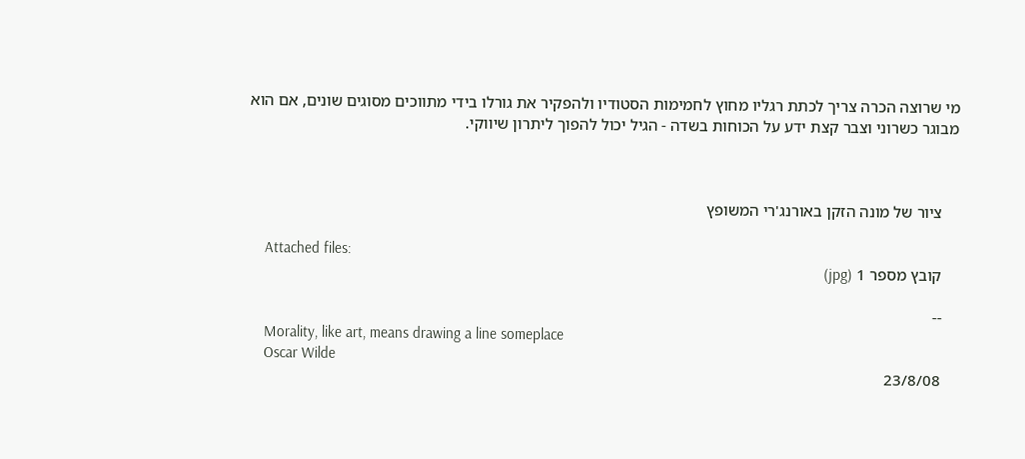מי שרוצה הכרה צריך לכתת רגליו מחוץ לחמימות הסטודיו ולהפקיר את גורלו בידי מתווכים מסוגים שונים, אם הוא מבוגר כשרוני וצבר קצת ידע על הכוחות בשדה - הגיל יכול להפוך ליתרון שיווקי.



    ציור של מונה הזקן באורנג'רי המשופץ

    Attached files:
    קובץ מספר 1 (jpg)

    --
    Morality, like art, means drawing a line someplace
    Oscar Wilde
    23/8/08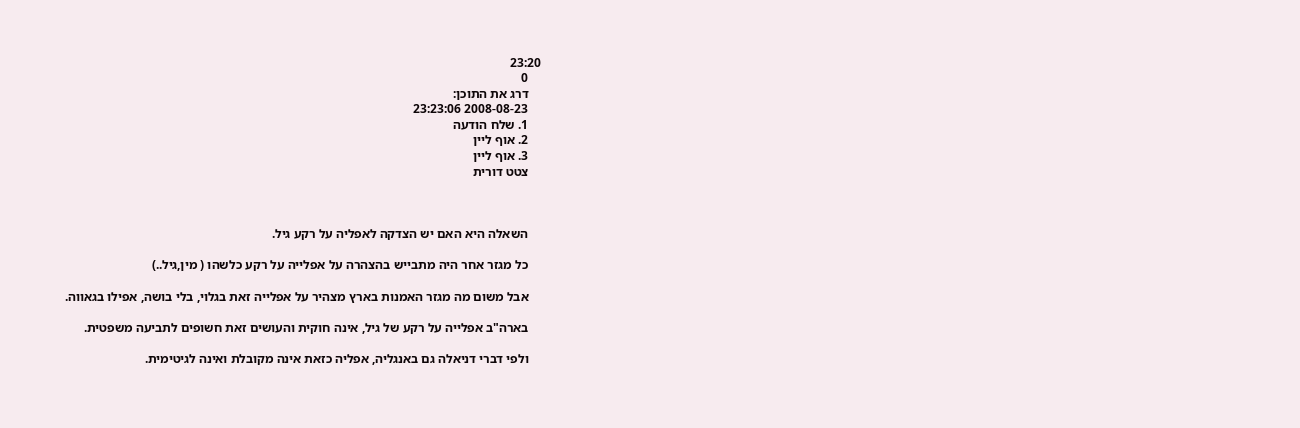23:20
    0
    דרג את התוכן:
    2008-08-23 23:23:06
    1. שלח הודעה
    2. אוף ליין
    3. אוף ליין
    צטט דורית



    השאלה היא האם יש הצדקה לאפליה על רקע גיל.

    כל מגזר אחר היה מתבייש בהצהרה על אפלייה על רקע כלשהו ( מין,גיל..)

    אבל משום מה מגזר האמנות בארץ מצהיר על אפלייה זאת בגלוי, בלי בושה, אפילו בגאווה.

    בארה"ב אפלייה על רקע של גיל, אינה חוקית והעושים זאת חשופים לתביעה משפטית.

    ולפי דברי דניאלה גם באנגליה, אפליה כזאת אינה מקובלת ואינה לגיטימית.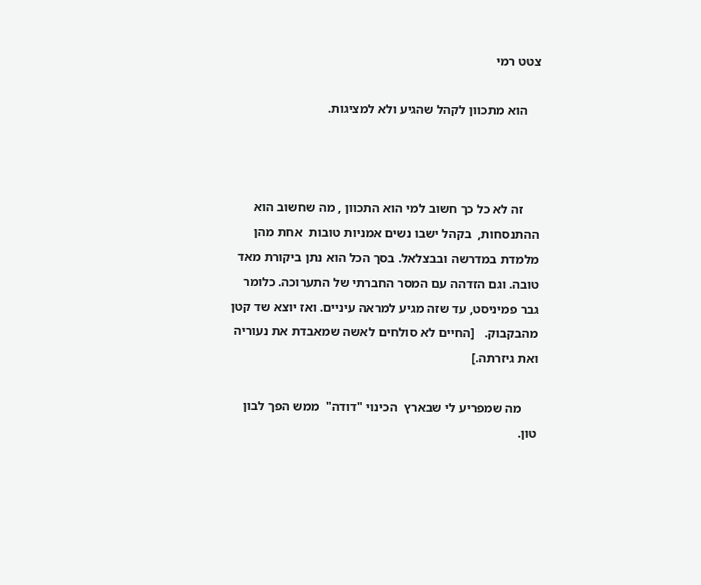צטט רמי

    הוא מתכוון לקהל שהגיע ולא למציגות.



     זה לא כל כך חשוב למי הוא התכוון , מה שחשוב הוא ההתנסחות,  בקהל ישבו נשים אמניות טובות  אחת מהן מלמדת במדרשה ובבצלאל. בסך הכל הוא נתן ביקורת מאד טובה. וגם הזדהה עם המסר החברתי של התערוכה. כלומר גבר פמיניסט, עד שזה מגיע למראה עיניים. ואז יוצא שד קטן מהבקבוק.   [החיים לא סולחים לאשה שמאבדת את נעוריה ואת גיזרתה.]

     מה שמפריע לי שבארץ  הכינוי "דודה"  ממש הפך לבון טון.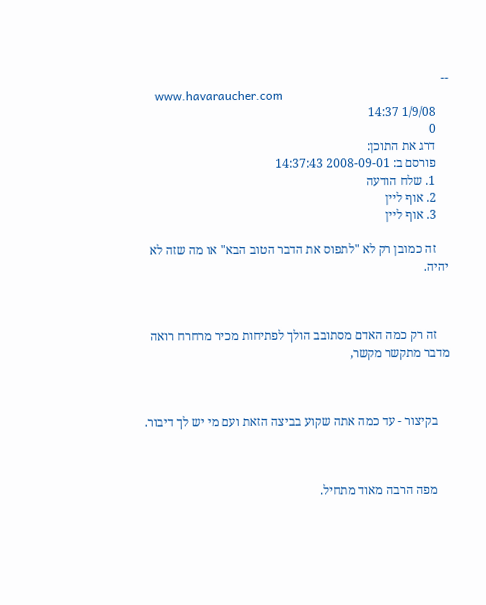--
    www.havaraucher.com
    1/9/08 14:37
    0
    דרג את התוכן:
    פורסם ב: 2008-09-01 14:37:43
    1. שלח הודעה
    2. אוף ליין
    3. אוף ליין

    זה כמובן רק לא "לתפוס את הדבר הטוב הבא" או מה שזה לא יהיה.



    זה רק כמה האדם מסתובב הולך לפתיחות מכיר מרחרח רואה מדבר מתקשר מקשר,



    בקיצור - עד כמה אתה שקוע בביצה הזאת ועם מי יש לך דיבור.



    מפה הרבה מאוד מתחיל.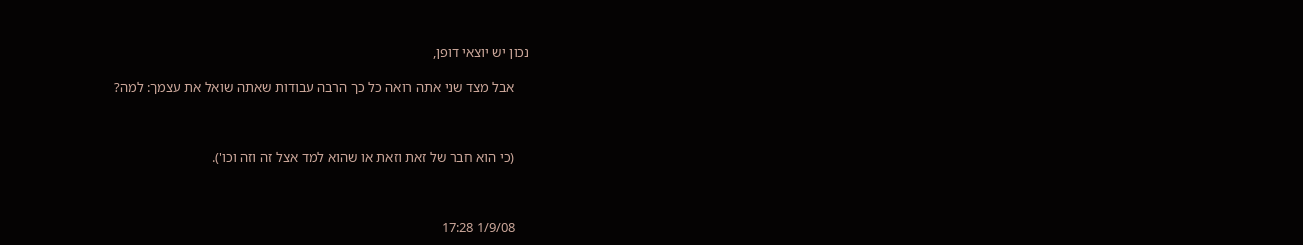נכון יש יוצאי דופן,

    אבל מצד שני אתה רואה כל כך הרבה עבודות שאתה שואל את עצמך: למה?



    (כי הוא חבר של זאת וזאת או שהוא למד אצל זה וזה וכו').



    1/9/08 17:28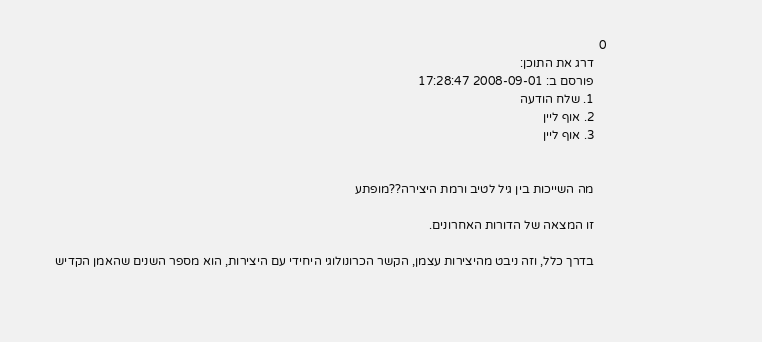0
    דרג את התוכן:
    פורסם ב: 2008-09-01 17:28:47
    1. שלח הודעה
    2. אוף ליין
    3. אוף ליין


    מה השייכות בין גיל לטיב ורמת היצירה??מופתע

    זו המצאה של הדורות האחרונים.

    בדרך כלל, וזה ניבט מהיצירות עצמן, הקשר הכרונולוגי היחידי עם היצירות, הוא מספר השנים שהאמן הקדיש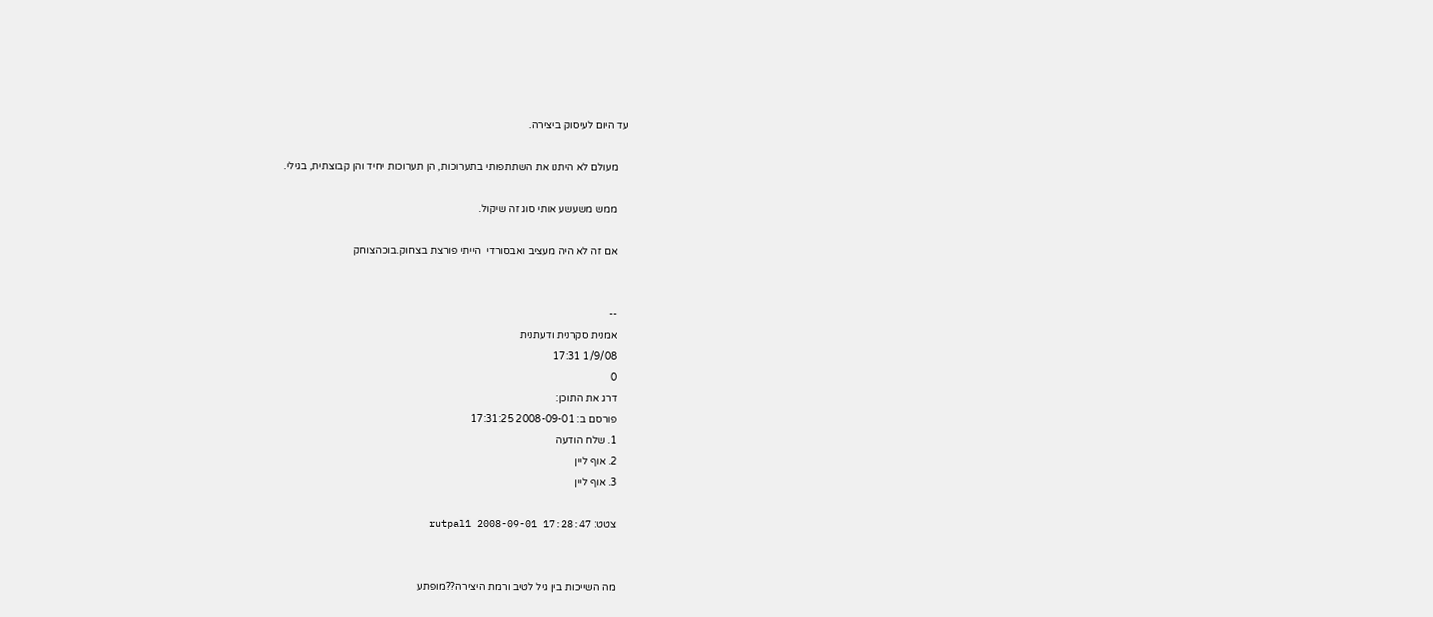עד היום לעיסוק ביצירה.

    מעולם לא היתנו את השתתפותי בתערוכות, הן תערוכות יחיד והן קבוצתית, בגילי.

    ממש משעשע אותי סוג זה שיקול.

    אם זה לא היה מעציב ואבסורדי  הייתי פורצת בצחוק.בוכהצוחק


    --
    אמנית סקרנית ודעתנית
    1/9/08 17:31
    0
    דרג את התוכן:
    פורסם ב: 2008-09-01 17:31:25
    1. שלח הודעה
    2. אוף ליין
    3. אוף ליין

    צטט: rutpal1 2008-09-01 17:28:47


    מה השייכות בין גיל לטיב ורמת היצירה??מופתע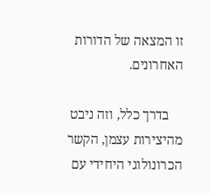זו המצאה של הדורות האחרונים.

    בדרך כלל, וזה ניבט מהיצירות עצמן, הקשר הכרונולוגי היחידי עם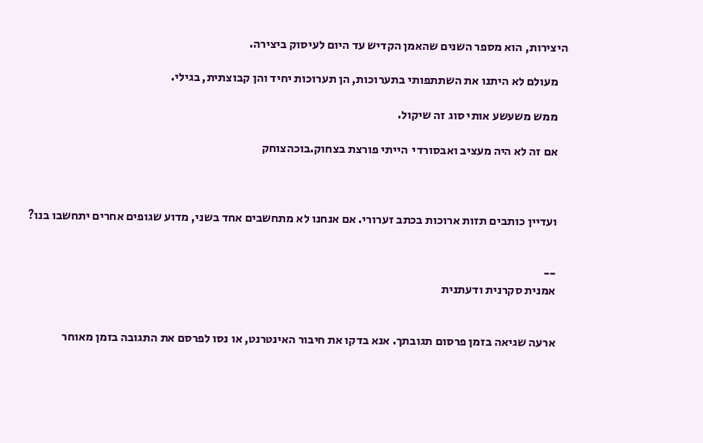היצירות, הוא מספר השנים שהאמן הקדיש עד היום לעיסוק ביצירה.

    מעולם לא היתנו את השתתפותי בתערוכות, הן תערוכות יחיד והן קבוצתית, בגילי.

    ממש משעשע אותי סוג זה שיקול.

    אם זה לא היה מעציב ואבסורדי  הייתי פורצת בצחוק.בוכהצוחק



    ועדיין כותבים תזות ארוכות בכתב זערורי. אם אנחנו לא מתחשבים אחד בשני, מדוע שגופים אחרים יתחשבו בנו?


    --
    אמנית סקרנית ודעתנית


    ארעה שגיאה בזמן פרסום תגובתך. אנא בדקו את חיבור האינטרנט, או נסו לפרסם את התגובה בזמן מאוחר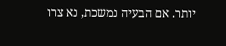יותר. אם הבעיה נמשכת, נא צרו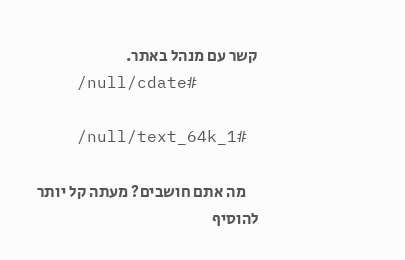קשר עם מנהל באתר.
    /null/cdate#

    /null/text_64k_1#

    מה אתם חושבים? מעתה קל יותר להוסיף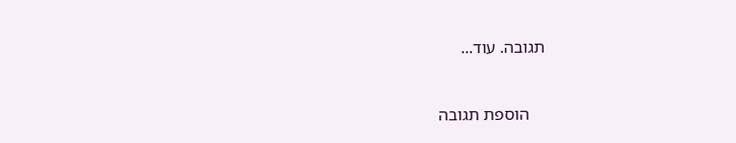תגובה. עוד...


    הוספת תגובה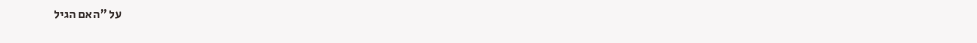על "האם הגיל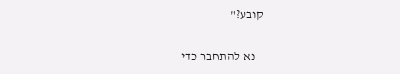קובע?"

    נא להתחבר כדי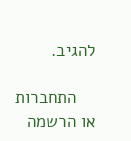להגיב.

    התחברות או הרשמה